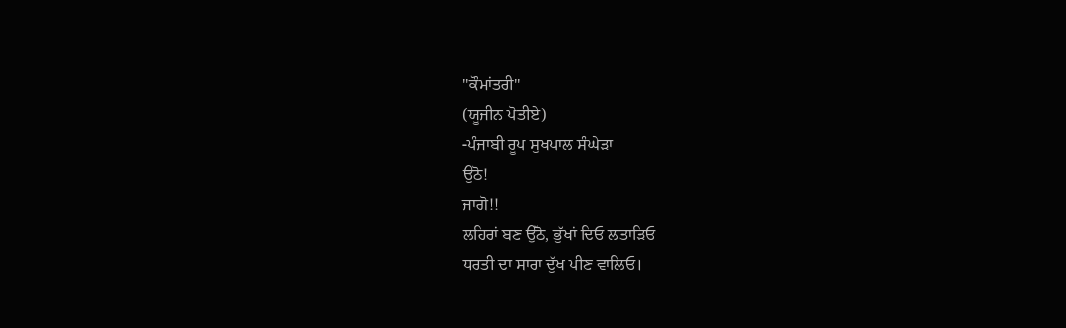''ਕੌਮਾਂਤਰੀ''
(ਯੂਜੀਨ ਪੋਤੀਏ)
-ਪੰਜਾਬੀ ਰੂਪ ਸੁਖਪਾਲ ਸੰਘੇੜਾ
ਉਠੋ!
ਜਾਗੋ!!
ਲਹਿਰਾਂ ਬਣ ਉੱਠੋ, ਭੁੱਖਾਂ ਦਿਓ ਲਤਾੜਿਓ
ਧਰਤੀ ਦਾ ਸਾਰਾ ਦੁੱਖ ਪੀਣ ਵਾਲਿਓ।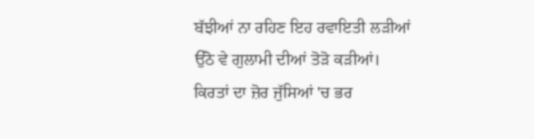ਬੱਝੀਆਂ ਨਾ ਰਹਿਣ ਇਹ ਰਵਾਇਤੀ ਲੜੀਆਂ
ਉੱਠੋ ਵੇ ਗੁਲਾਮੀ ਦੀਆਂ ਤੋੜੋ ਕੜੀਆਂ।
ਕਿਰਤਾਂ ਦਾ ਜ਼ੋਰ ਜੁੱਸਿਆਂ 'ਚ ਭਰ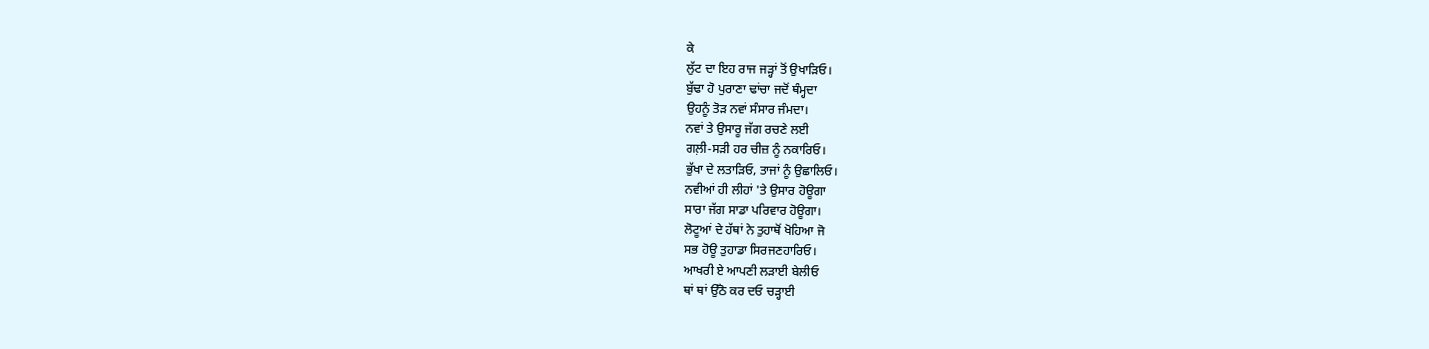ਕੇ
ਲੁੱਟ ਦਾ ਇਹ ਰਾਜ ਜੜ੍ਹਾਂ ਤੋਂ ਉਖਾੜਿਓ।
ਬੁੱਢਾ ਹੋ ਪੁਰਾਣਾ ਢਾਂਚਾ ਜਦੋਂ ਥੰਮ੍ਹਦਾ
ਉਹਨੂੰ ਤੋੜ ਨਵਾਂ ਸੰਸਾਰ ਜੰਮਦਾ।
ਨਵਾਂ ਤੇ ਉਸਾਰੂ ਜੱਗ ਰਚਣੇ ਲਈ
ਗਲ਼ੀ-ਸੜੀ ਹਰ ਚੀਜ਼ ਨੂੰ ਨਕਾਰਿਓ।
ਭੁੱਖਾ ਦੇ ਲਤਾੜਿਓ, ਤਾਜਾਂ ਨੂੰ ਉਛਾਲਿਓ।
ਨਵੀਆਂ ਹੀ ਲੀਹਾਂ 'ਤੇ ਉਸਾਰ ਹੋਊਗਾ
ਸਾਰਾ ਜੱਗ ਸਾਡਾ ਪਰਿਵਾਰ ਹੋਊਗਾ।
ਲੋਟੂਆਂ ਦੇ ਹੱਥਾਂ ਨੇ ਤੁਹਾਥੋਂ ਖੋਹਿਆ ਜੋ
ਸਭ ਹੋਊ ਤੁਹਾਡਾ ਸਿਰਜਣਹਾਰਿਓ।
ਆਖਰੀ ਏ ਆਪਣੀ ਲੜਾਈ ਬੇਲੀਓ
ਥਾਂ ਥਾਂ ਉੱਠੋ ਕਰ ਦਓ ਚੜ੍ਹਾਈ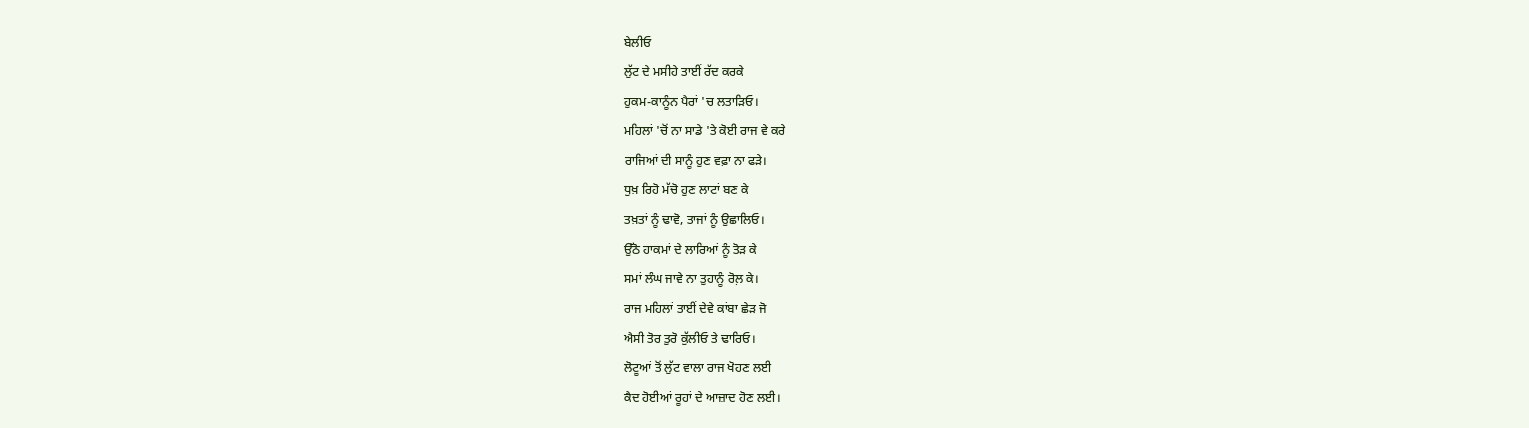ਬੇਲੀਓ
ਲੁੱਟ ਦੇ ਮਸੀਹੇ ਤਾਈਂ ਰੱਦ ਕਰਕੇ
ਹੁਕਮ-ਕਾਨੂੰਨ ਪੈਰਾਂ 'ਚ ਲਤਾੜਿਓ।
ਮਹਿਲਾਂ 'ਚੋਂ ਨਾ ਸਾਡੇ 'ਤੇ ਕੋਈ ਰਾਜ ਵੇ ਕਰੇ
ਰਾਜਿਆਂ ਦੀ ਸਾਨੂੰ ਹੁਣ ਵਫ਼ਾ ਨਾ ਫੜੇ।
ਧੁਖ਼ ਰਿਹੋ ਮੱਚੋ ਹੁਣ ਲਾਟਾਂ ਬਣ ਕੇ
ਤਖ਼ਤਾਂ ਨੂੰ ਢਾਵੋ, ਤਾਜਾਂ ਨੂੰ ਉਛਾਲਿਓ।
ਉੱਠੋ ਹਾਕਮਾਂ ਦੇ ਲਾਰਿਆਂ ਨੂੰ ਤੋੜ ਕੇ
ਸਮਾਂ ਲੰਘ ਜਾਵੇ ਨਾ ਤੁਹਾਨੂੰ ਰੋਲ਼ ਕੇ।
ਰਾਜ ਮਹਿਲਾਂ ਤਾਈਂ ਦੇਵੇ ਕਾਂਬਾ ਛੇੜ ਜੋ
ਐਸੀ ਤੋਰ ਤੁਰੋ ਕੁੱਲੀਓ ਤੇ ਢਾਰਿਓ।
ਲੋਟੂਆਂ ਤੋਂ ਲੁੱਟ ਵਾਲਾ ਰਾਜ ਖੋਹਣ ਲਈ
ਕੈਦ ਹੋਈਆਂ ਰੂਹਾਂ ਦੇ ਆਜ਼ਾਦ ਹੋਣ ਲਈ।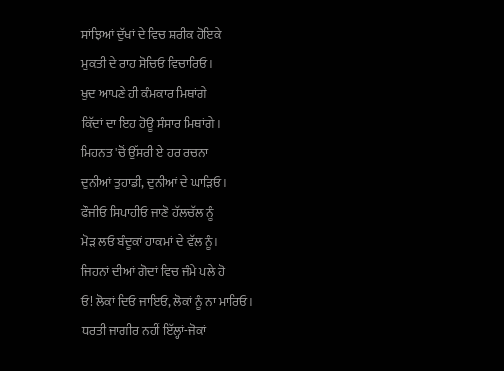ਸਾਂਝਿਆਂ ਦੁੱਖਾਂ ਦੇ ਵਿਚ ਸ਼ਰੀਕ ਹੋਇਕੇ
ਮੁਕਤੀ ਦੇ ਰਾਹ ਸੋਚਿਓ ਵਿਚਾਰਿਓ।
ਖੁਦ ਆਪਣੇ ਹੀ ਕੰਮਕਾਰ ਮਿਥਾਂਗੇ
ਕਿੱਦਾਂ ਦਾ ਇਹ ਹੋਊ ਸੰਸਾਰ ਮਿਥਾਂਗੇ।
ਮਿਹਨਤ 'ਚੋਂ ਉੱਸਰੀ ਏ ਹਰ ਰਚਨਾ
ਦੁਨੀਆਂ ਤੁਹਾਡੀ, ਦੁਨੀਆਂ ਦੇ ਘਾੜਿਓ।
ਫੌਜੀਓ ਸਿਪਾਹੀਓ ਜਾਣੋ ਹੱਲਚੱਲ ਨੂੰ
ਮੋੜ ਲਓ ਬੰਦੂਕਾਂ ਹਾਕਮਾਂ ਦੇ ਵੱਲ ਨੂੰ।
ਜਿਹਨਾਂ ਦੀਆਂ ਗੋਦਾਂ ਵਿਚ ਜੰਮੇ ਪਲੇ ਹੋ
ਓ! ਲੋਕਾਂ ਦਿਓ ਜਾਇਓ, ਲੋਕਾਂ ਨੂੰ ਨਾ ਮਾਰਿਓ।
ਧਰਤੀ ਜਾਗੀਰ ਨਹੀਂ ਇੱਲ੍ਹਾਂ-ਜੋਕਾਂ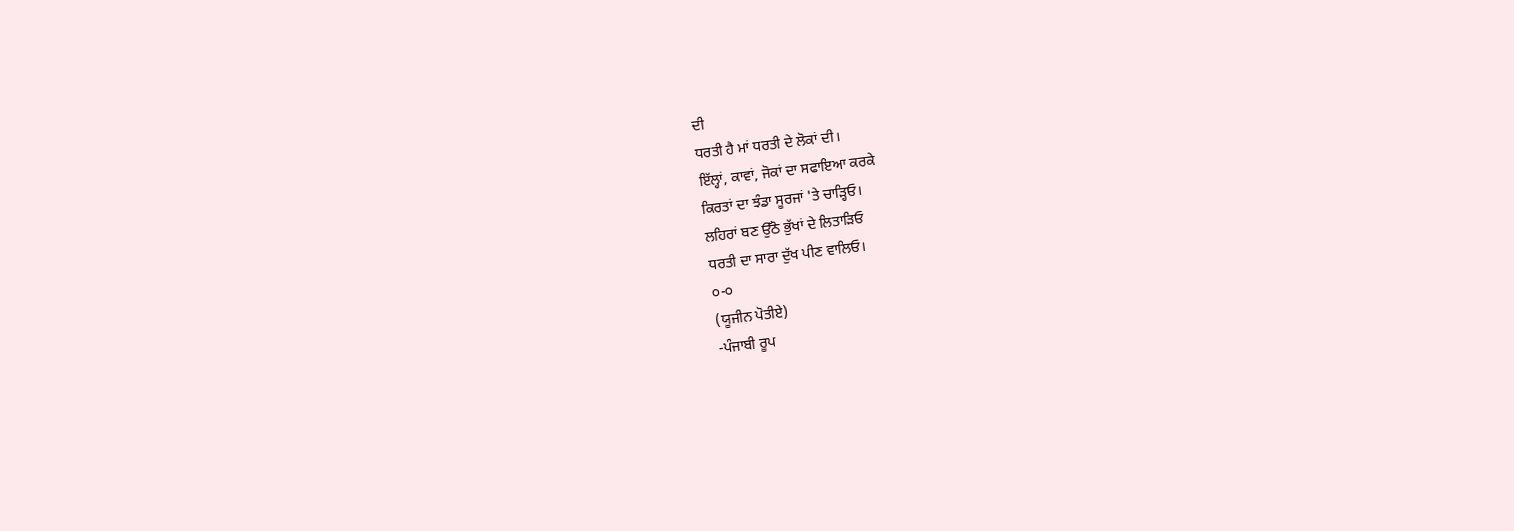ਦੀ
ਧਰਤੀ ਹੈ ਮਾਂ ਧਰਤੀ ਦੇ ਲੋਕਾਂ ਦੀ।
ਇੱਲ੍ਹਾਂ, ਕਾਵਾਂ, ਜੋਕਾਂ ਦਾ ਸਫਾਇਆ ਕਰਕੇ
ਕਿਰਤਾਂ ਦਾ ਝੰਡਾ ਸੂਰਜਾਂ 'ਤੇ ਚਾੜ੍ਹਿਓ।
ਲਹਿਰਾਂ ਬਣ ਉੱਠੋ ਭੁੱਖਾਂ ਦੇ ਲਿਤਾੜਿਓ
ਧਰਤੀ ਦਾ ਸਾਰਾ ਦੁੱਖ ਪੀਣ ਵਾਲਿਓ।
੦-੦
(ਯੂਜੀਨ ਪੋਤੀਏ)
-ਪੰਜਾਬੀ ਰੂਪ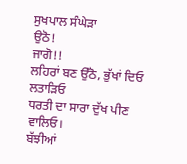ਸੁਖਪਾਲ ਸੰਘੇੜਾ
ਉਠੋ!
ਜਾਗੋ!!
ਲਹਿਰਾਂ ਬਣ ਉੱਠੋ, ਭੁੱਖਾਂ ਦਿਓ ਲਤਾੜਿਓ
ਧਰਤੀ ਦਾ ਸਾਰਾ ਦੁੱਖ ਪੀਣ ਵਾਲਿਓ।
ਬੱਝੀਆਂ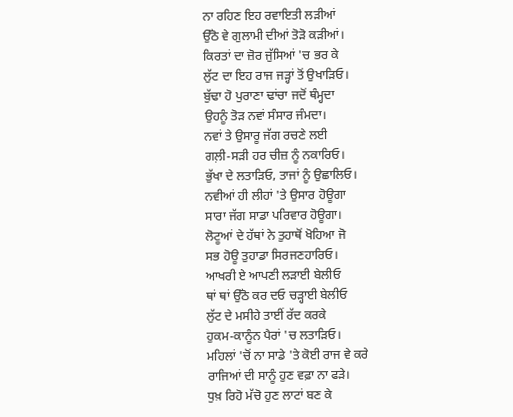ਨਾ ਰਹਿਣ ਇਹ ਰਵਾਇਤੀ ਲੜੀਆਂ
ਉੱਠੋ ਵੇ ਗੁਲਾਮੀ ਦੀਆਂ ਤੋੜੋ ਕੜੀਆਂ।
ਕਿਰਤਾਂ ਦਾ ਜ਼ੋਰ ਜੁੱਸਿਆਂ 'ਚ ਭਰ ਕੇ
ਲੁੱਟ ਦਾ ਇਹ ਰਾਜ ਜੜ੍ਹਾਂ ਤੋਂ ਉਖਾੜਿਓ।
ਬੁੱਢਾ ਹੋ ਪੁਰਾਣਾ ਢਾਂਚਾ ਜਦੋਂ ਥੰਮ੍ਹਦਾ
ਉਹਨੂੰ ਤੋੜ ਨਵਾਂ ਸੰਸਾਰ ਜੰਮਦਾ।
ਨਵਾਂ ਤੇ ਉਸਾਰੂ ਜੱਗ ਰਚਣੇ ਲਈ
ਗਲ਼ੀ-ਸੜੀ ਹਰ ਚੀਜ਼ ਨੂੰ ਨਕਾਰਿਓ।
ਭੁੱਖਾ ਦੇ ਲਤਾੜਿਓ, ਤਾਜਾਂ ਨੂੰ ਉਛਾਲਿਓ।
ਨਵੀਆਂ ਹੀ ਲੀਹਾਂ 'ਤੇ ਉਸਾਰ ਹੋਊਗਾ
ਸਾਰਾ ਜੱਗ ਸਾਡਾ ਪਰਿਵਾਰ ਹੋਊਗਾ।
ਲੋਟੂਆਂ ਦੇ ਹੱਥਾਂ ਨੇ ਤੁਹਾਥੋਂ ਖੋਹਿਆ ਜੋ
ਸਭ ਹੋਊ ਤੁਹਾਡਾ ਸਿਰਜਣਹਾਰਿਓ।
ਆਖਰੀ ਏ ਆਪਣੀ ਲੜਾਈ ਬੇਲੀਓ
ਥਾਂ ਥਾਂ ਉੱਠੋ ਕਰ ਦਓ ਚੜ੍ਹਾਈ ਬੇਲੀਓ
ਲੁੱਟ ਦੇ ਮਸੀਹੇ ਤਾਈਂ ਰੱਦ ਕਰਕੇ
ਹੁਕਮ-ਕਾਨੂੰਨ ਪੈਰਾਂ 'ਚ ਲਤਾੜਿਓ।
ਮਹਿਲਾਂ 'ਚੋਂ ਨਾ ਸਾਡੇ 'ਤੇ ਕੋਈ ਰਾਜ ਵੇ ਕਰੇ
ਰਾਜਿਆਂ ਦੀ ਸਾਨੂੰ ਹੁਣ ਵਫ਼ਾ ਨਾ ਫੜੇ।
ਧੁਖ਼ ਰਿਹੋ ਮੱਚੋ ਹੁਣ ਲਾਟਾਂ ਬਣ ਕੇ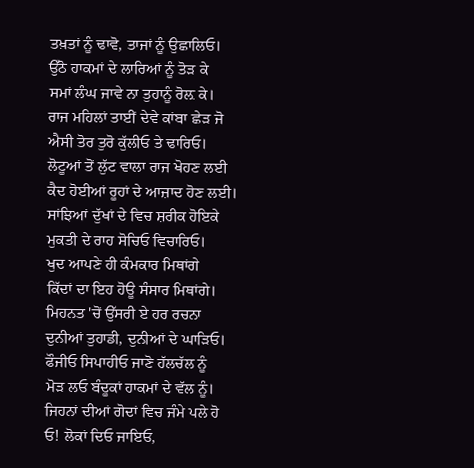ਤਖ਼ਤਾਂ ਨੂੰ ਢਾਵੋ, ਤਾਜਾਂ ਨੂੰ ਉਛਾਲਿਓ।
ਉੱਠੋ ਹਾਕਮਾਂ ਦੇ ਲਾਰਿਆਂ ਨੂੰ ਤੋੜ ਕੇ
ਸਮਾਂ ਲੰਘ ਜਾਵੇ ਨਾ ਤੁਹਾਨੂੰ ਰੋਲ਼ ਕੇ।
ਰਾਜ ਮਹਿਲਾਂ ਤਾਈਂ ਦੇਵੇ ਕਾਂਬਾ ਛੇੜ ਜੋ
ਐਸੀ ਤੋਰ ਤੁਰੋ ਕੁੱਲੀਓ ਤੇ ਢਾਰਿਓ।
ਲੋਟੂਆਂ ਤੋਂ ਲੁੱਟ ਵਾਲਾ ਰਾਜ ਖੋਹਣ ਲਈ
ਕੈਦ ਹੋਈਆਂ ਰੂਹਾਂ ਦੇ ਆਜ਼ਾਦ ਹੋਣ ਲਈ।
ਸਾਂਝਿਆਂ ਦੁੱਖਾਂ ਦੇ ਵਿਚ ਸ਼ਰੀਕ ਹੋਇਕੇ
ਮੁਕਤੀ ਦੇ ਰਾਹ ਸੋਚਿਓ ਵਿਚਾਰਿਓ।
ਖੁਦ ਆਪਣੇ ਹੀ ਕੰਮਕਾਰ ਮਿਥਾਂਗੇ
ਕਿੱਦਾਂ ਦਾ ਇਹ ਹੋਊ ਸੰਸਾਰ ਮਿਥਾਂਗੇ।
ਮਿਹਨਤ 'ਚੋਂ ਉੱਸਰੀ ਏ ਹਰ ਰਚਨਾ
ਦੁਨੀਆਂ ਤੁਹਾਡੀ, ਦੁਨੀਆਂ ਦੇ ਘਾੜਿਓ।
ਫੌਜੀਓ ਸਿਪਾਹੀਓ ਜਾਣੋ ਹੱਲਚੱਲ ਨੂੰ
ਮੋੜ ਲਓ ਬੰਦੂਕਾਂ ਹਾਕਮਾਂ ਦੇ ਵੱਲ ਨੂੰ।
ਜਿਹਨਾਂ ਦੀਆਂ ਗੋਦਾਂ ਵਿਚ ਜੰਮੇ ਪਲੇ ਹੋ
ਓ! ਲੋਕਾਂ ਦਿਓ ਜਾਇਓ,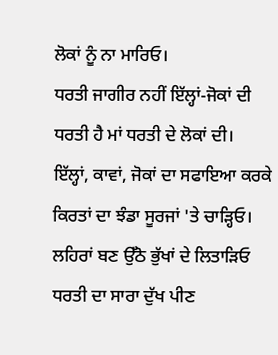ਲੋਕਾਂ ਨੂੰ ਨਾ ਮਾਰਿਓ।
ਧਰਤੀ ਜਾਗੀਰ ਨਹੀਂ ਇੱਲ੍ਹਾਂ-ਜੋਕਾਂ ਦੀ
ਧਰਤੀ ਹੈ ਮਾਂ ਧਰਤੀ ਦੇ ਲੋਕਾਂ ਦੀ।
ਇੱਲ੍ਹਾਂ, ਕਾਵਾਂ, ਜੋਕਾਂ ਦਾ ਸਫਾਇਆ ਕਰਕੇ
ਕਿਰਤਾਂ ਦਾ ਝੰਡਾ ਸੂਰਜਾਂ 'ਤੇ ਚਾੜ੍ਹਿਓ।
ਲਹਿਰਾਂ ਬਣ ਉੱਠੋ ਭੁੱਖਾਂ ਦੇ ਲਿਤਾੜਿਓ
ਧਰਤੀ ਦਾ ਸਾਰਾ ਦੁੱਖ ਪੀਣ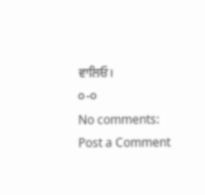ਵਾਲਿਓ।
੦-੦
No comments:
Post a Comment